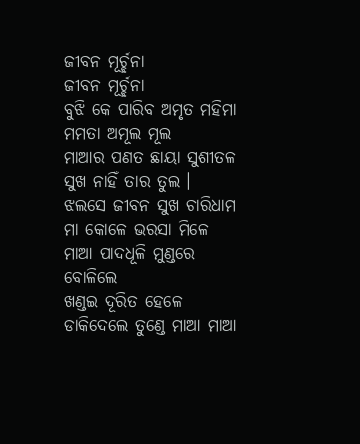ଜୀବନ ମୂର୍ଚ୍ଛନା
ଜୀବନ ମୂର୍ଚ୍ଛନା
ବୁଝି କେ ପାରିବ ଅମୃତ ମହିମା
ମମତା ଅମୂଲ ମୂଲ
ମାଆର ପଣତ ଛାୟା ସୁଶୀତଳ
ସୁଖ ନାହିଁ ତାର ତୁଲ ।
ଝଲସେ ଜୀବନ ସୁଖ ଚାରିଧାମ
ମା କୋଳେ ଭରସା ମିଳେ
ମାଆ ପାଦଧୂଳି ମୁଣ୍ଡରେ ବୋଳିଲେ
ଖଣ୍ଡଇ ଦୂରିତ ହେଳେ
ଡାକିଦେଲେ ତୁଣ୍ଡେ ମାଆ ମାଆ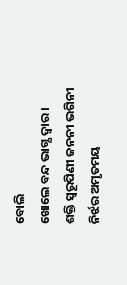ବୋଲି
ଖୋଲେ ବନ୍ଦ ଭାଗ୍ଯ ଦ୍ବାର ।
ଶକ୍ତି ସ୍ବରୂପିଣୀ ଜନନୀ ଭଗିନୀ
ନିର୍ଝର ଅମୃତମୟ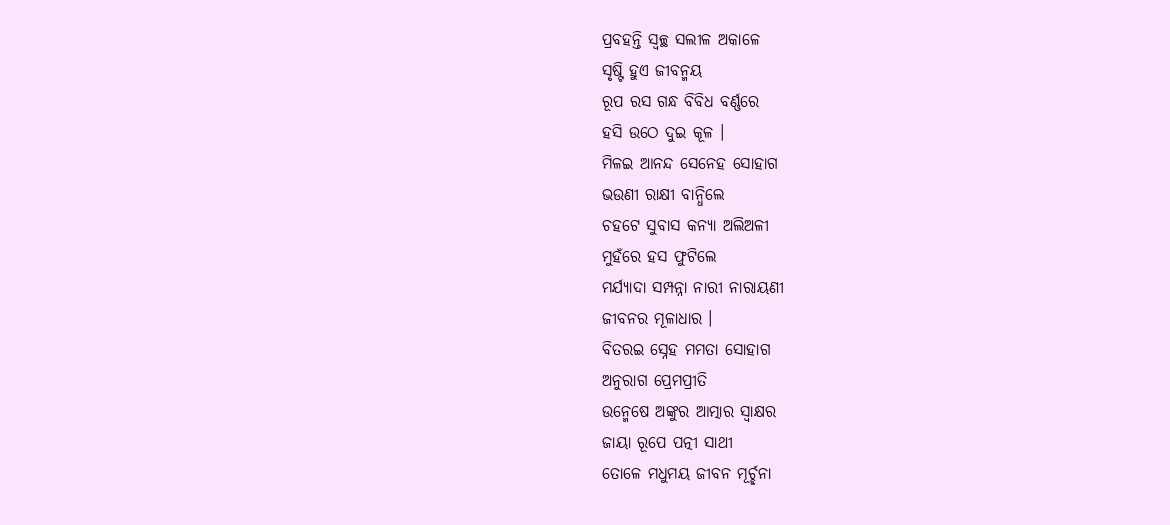ପ୍ରବହନ୍ତି ସ୍ବଚ୍ଛ ସଲୀଳ ଅକାଳେ
ସୃଷ୍ଟି ହୁଏ ଜୀବନ୍ମୟ
ରୂପ ରସ ଗନ୍ଧ ବିବିଧ ବର୍ଣ୍ଣରେ
ହସି ଉଠେ ଦୁଇ କୂଳ ।
ମିଳଇ ଆନନ୍ଦ ସେନେହ ସୋହାଗ
ଭଉଣୀ ରାକ୍ଷୀ ବାନ୍ଧିଲେ
ଚହଟେ ସୁବାସ କନ୍ଯା ଅଲିଅଳୀ
ମୁହଁରେ ହସ ଫୁଟିଲେ
ମର୍ଯ୍ଯାଦା ସମ୍ପନ୍ନା ନାରୀ ନାରାୟଣୀ
ଜୀବନର ମୂଳାଧାର ।
ବିତରଇ ସ୍ନେହ ମମତା ସୋହାଗ
ଅନୁରାଗ ପ୍ରେମପ୍ରୀତି
ଉନ୍ମେଷେ ଅଙ୍କୁର ଆତ୍ମାର ସ୍ବାକ୍ଷର
ଜାୟା ରୂପେ ପତ୍ନୀ ସାଥୀ
ତୋଳେ ମଧୁମୟ ଜୀବନ ମୂର୍ଚ୍ଛନା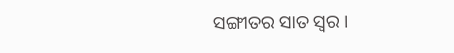ସଙ୍ଗୀତର ସାତ ସ୍ବର ।